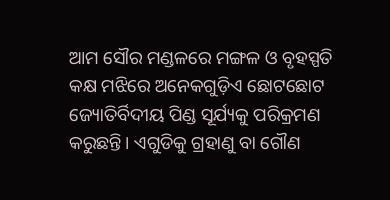ଆମ ସୌର ମଣ୍ଡଳରେ ମଙ୍ଗଳ ଓ ବୃହସ୍ପତି କକ୍ଷ ମଝିରେ ଅନେକଗୁଡ଼ିଏ ଛୋଟଛୋଟ ଜ୍ୟୋତିର୍ବିଦୀୟ ପିଣ୍ଡ ସୂର୍ଯ୍ୟକୁ ପରିକ୍ରମଣ କରୁଛନ୍ତି। ଏଗୁଡିକୁ ଗ୍ରହାଣୁ ବା ଗୌଣ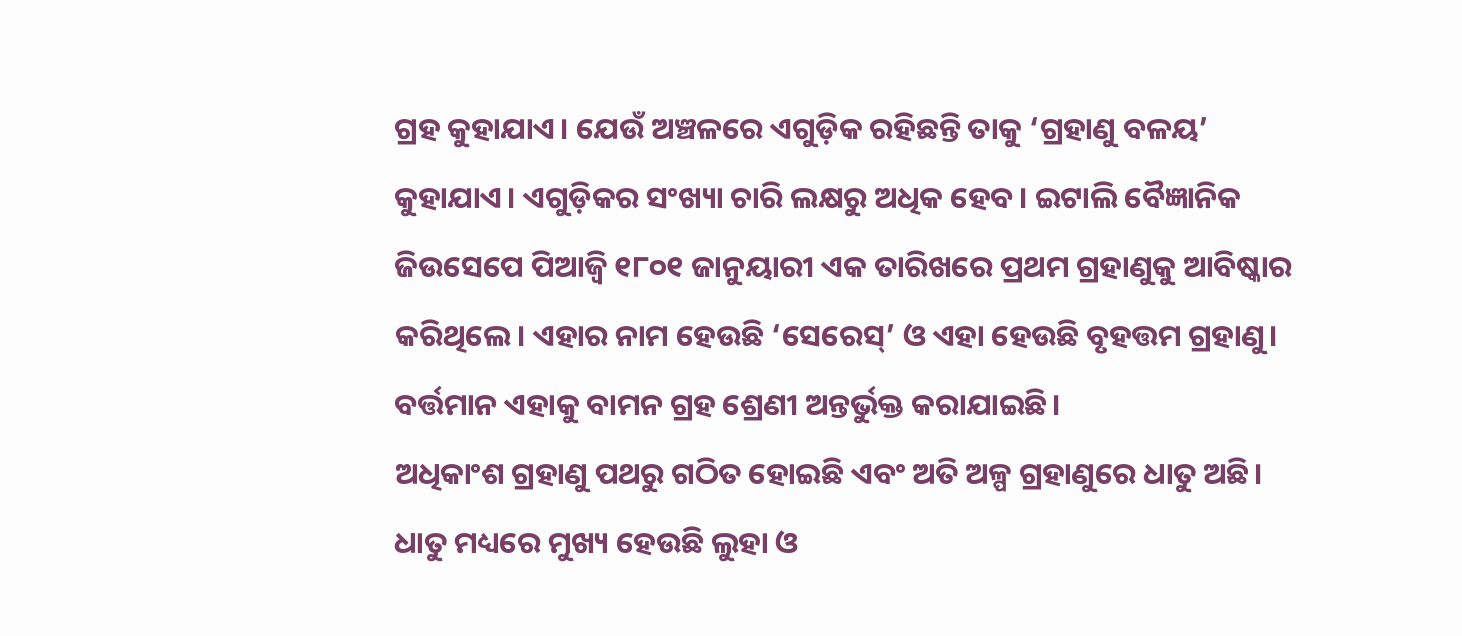ଗ୍ରହ କୁହାଯାଏ। ଯେଉଁ ଅଞ୍ଚଳରେ ଏଗୁଡ଼ିକ ରହିଛନ୍ତି ତାକୁ ‘ଗ୍ରହାଣୁ ବଳୟ’ କୁହାଯାଏ। ଏଗୁଡ଼ିକର ସଂଖ୍ୟା ଚାରି ଲକ୍ଷରୁ ଅଧିକ ହେବ। ଇଟାଲି ବୈଜ୍ଞାନିକ ଜିଉସେପେ ପିଆଜ୍ୱି ୧୮୦୧ ଜାନୁୟାରୀ ଏକ ତାରିଖରେ ପ୍ରଥମ ଗ୍ରହାଣୁକୁ ଆବିଷ୍କାର କରିଥିଲେ। ଏହାର ନାମ ହେଉଛି ‘ସେରେସ୍’ ଓ ଏହା ହେଉଛି ବୃହତ୍ତମ ଗ୍ରହାଣୁ। ବର୍ତ୍ତମାନ ଏହାକୁ ବାମନ ଗ୍ରହ ଶ୍ରେଣୀ ଅନ୍ତର୍ଭୁକ୍ତ କରାଯାଇଛି।
ଅଧିକାଂଶ ଗ୍ରହାଣୁ ପଥରୁ ଗଠିତ ହୋଇଛି ଏବଂ ଅତି ଅଳ୍ପ ଗ୍ରହାଣୁରେ ଧାତୁ ଅଛି। ଧାତୁ ମଧ୍ୟରେ ମୁଖ୍ୟ ହେଉଛି ଲୁହା ଓ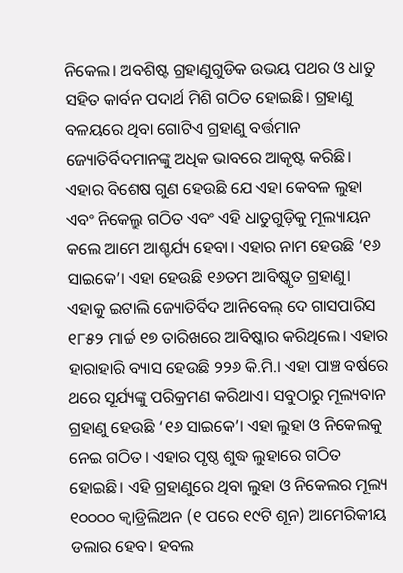ନିକେଲ। ଅବଶିଷ୍ଟ ଗ୍ରହାଣୁଗୁଡିକ ଉଭୟ ପଥର ଓ ଧାତୁ ସହିତ କାର୍ବନ ପଦାର୍ଥ ମିଶି ଗଠିତ ହୋଇଛି। ଗ୍ରହାଣୁ ବଳୟରେ ଥିବା ଗୋଟିଏ ଗ୍ରହାଣୁ ବର୍ତ୍ତମାନ ଜ୍ୟୋତିର୍ବିଦମାନଙ୍କୁ ଅଧିକ ଭାବରେ ଆକୃଷ୍ଟ କରିଛି। ଏହାର ବିଶେଷ ଗୁଣ ହେଉଛି ଯେ ଏହା କେବଳ ଲୁହା ଏବଂ ନିକେଲ୍ରୁ ଗଠିତ ଏବଂ ଏହି ଧାତୁଗୁଡ଼ିକୁ ମୂଲ୍ୟାୟନ କଲେ ଆମେ ଆଶ୍ଚର୍ଯ୍ୟ ହେବା। ଏହାର ନାମ ହେଉଛି ‘୧୬ ସାଇକେ’। ଏହା ହେଉଛି ୧୬ତମ ଆବିଷ୍କୃତ ଗ୍ରହାଣୁ। ଏହାକୁ ଇଟାଲି ଜ୍ୟୋତିର୍ବିଦ ଆନିବେଲ୍ ଦେ ଗାସପାରିସ ୧୮୫୨ ମାର୍ଚ୍ଚ ୧୭ ତାରିଖରେ ଆବିଷ୍କାର କରିଥିଲେ। ଏହାର ହାରାହାରି ବ୍ୟାସ ହେଉଛି ୨୨୬ କି.ମି.। ଏହା ପାଞ୍ଚ ବର୍ଷରେ ଥରେ ସୂର୍ଯ୍ୟଙ୍କୁ ପରିକ୍ରମଣ କରିଥାଏ। ସବୁଠାରୁ ମୂଲ୍ୟବାନ ଗ୍ରହାଣୁ ହେଉଛି ‘୧୬ ସାଇକେ’। ଏହା ଲୁହା ଓ ନିକେଲକୁ ନେଇ ଗଠିତ। ଏହାର ପୃଷ୍ଠ ଶୁଦ୍ଧ ଲୁହାରେ ଗଠିତ ହୋଇଛି। ଏହି ଗ୍ରହାଣୁରେ ଥିବା ଲୁହା ଓ ନିକେଲର ମୂଲ୍ୟ ୧୦୦୦୦ କ୍ୱାଡ୍ରିଲିଅନ (୧ ପରେ ୧୯ଟି ଶୂନ) ଆମେରିକୀୟ ଡଲାର ହେବ। ହବଲ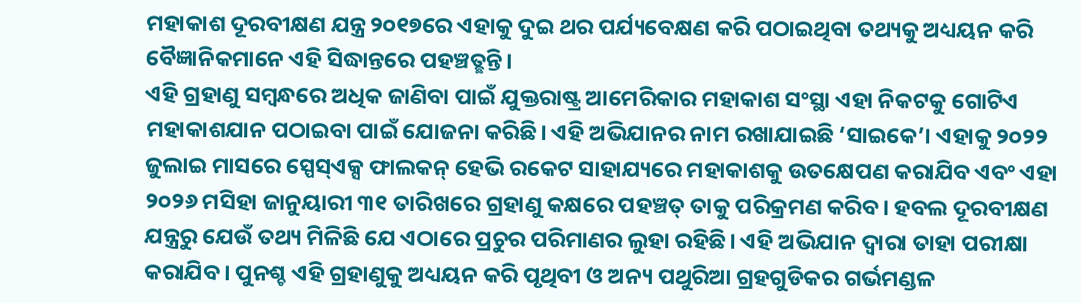ମହାକାଶ ଦୂରବୀକ୍ଷଣ ଯନ୍ତ୍ର ୨୦୧୭ରେ ଏହାକୁ ଦୁଇ ଥର ପର୍ଯ୍ୟବେକ୍ଷଣ କରି ପଠାଇଥିବା ତଥ୍ୟକୁ ଅଧ୍ୟୟନ କରି ବୈଜ୍ଞାନିକମାନେ ଏହି ସିଦ୍ଧାନ୍ତରେ ପହଞ୍ଚତ୍ଛନ୍ତି।
ଏହି ଗ୍ରହାଣୁ ସମ୍ବନ୍ଧରେ ଅଧିକ ଜାଣିବା ପାଇଁ ଯୁକ୍ତରାଷ୍ଟ୍ର ଆମେରିକାର ମହାକାଶ ସଂସ୍ଥା ଏହା ନିକଟକୁ ଗୋଟିଏ ମହାକାଶଯାନ ପଠାଇବା ପାଇଁ ଯୋଜନା କରିଛି। ଏହି ଅଭିଯାନର ନାମ ରଖାଯାଇଛି ‘ସାଇକେ’। ଏହାକୁ ୨୦୨୨ ଜୁଲାଇ ମାସରେ ସ୍ପେସ୍ଏକ୍ସ ଫାଲକନ୍ ହେଭି ରକେଟ ସାହାଯ୍ୟରେ ମହାକାଶକୁ ଉତକ୍ଷେପଣ କରାଯିବ ଏବଂ ଏହା ୨୦୨୬ ମସିହା ଜାନୁୟାରୀ ୩୧ ତାରିଖରେ ଗ୍ରହାଣୁ କକ୍ଷରେ ପହଞ୍ଚତ୍ ତାକୁ ପରିକ୍ରମଣ କରିବ। ହବଲ ଦୂରବୀକ୍ଷଣ ଯନ୍ତ୍ରରୁ ଯେଉଁ ତଥ୍ୟ ମିଳିଛି ଯେ ଏଠାରେ ପ୍ରଚୁର ପରିମାଣର ଲୁହା ରହିଛି। ଏହି ଅଭିଯାନ ଦ୍ୱାରା ତାହା ପରୀକ୍ଷା କରାଯିବ। ପୁନଶ୍ଚ ଏହି ଗ୍ରହାଣୁକୁ ଅଧ୍ୟୟନ କରି ପୃଥିବୀ ଓ ଅନ୍ୟ ପଥୁରିଆ ଗ୍ରହଗୁଡିକର ଗର୍ଭମଣ୍ଡଳ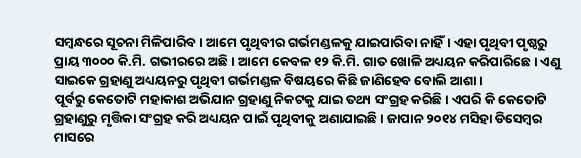ସମ୍ବନ୍ଧରେ ସୂଚନା ମିଳିପାରିବ। ଆମେ ପୃଥିବୀର ଗର୍ଭମଣ୍ଡଳକୁ ଯାଇପାରିବା ନାହିଁ। ଏହା ପୃଥିବୀ ପୃଷ୍ଠରୁ ପ୍ରାୟ ୩୦୦୦ କି.ମି. ଗଭୀରରେ ଅଛି। ଆମେ କେବଳ ୧୨ କି.ମି. ଗାତ ଖୋଳି ଅଧ୍ୟୟନ କରିପାରିଛେ। ଏଣୁ ସାଇକେ ଗ୍ରହାଣୁ ଅଧ୍ୟୟନରୁ ପୃଥିବୀ ଗର୍ଭମଣ୍ଡଳ ବିଷୟରେ କିଛି ଜାଣିହେବ ବୋଲି ଆଶା।
ପୂର୍ବରୁ କେତୋଟି ମହାକାଶ ଅଭିଯାନ ଗ୍ରହାଣୁ ନିକଟକୁ ଯାଇ ତଥ୍ୟ ସଂଗ୍ରହ କରିଛି। ଏପରି କି କେତୋଟି ଗ୍ରହାଣୁରୁ ମୃତ୍ତିକା ସଂଗ୍ରହ କରି ଅଧ୍ୟୟନ ପାଇଁ ପୃଥିବୀକୁ ଅଣାଯାଇଛି। ଜାପାନ ୨୦୧୪ ମସିହା ଡିସେମ୍ବର ମାସରେ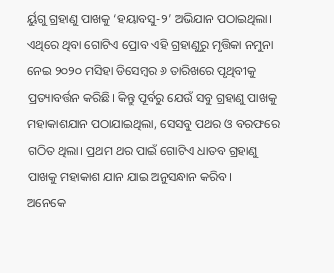ର୍ୟୁଗୁ ଗ୍ରହାଣୁ ପାଖକୁ ‘ହୟାବସୁ-୨’ ଅଭିଯାନ ପଠାଇଥିଲା। ଏଥିରେ ଥିବା ଗୋଟିଏ ପ୍ରୋବ ଏହି ଗ୍ରହାଣୁରୁ ମୃତ୍ତିକା ନମୁନା ନେଇ ୨୦୨୦ ମସିହା ଡିସେମ୍ବର ୬ ତାରିଖରେ ପୃଥିବୀକୁ ପ୍ରତ୍ୟାବର୍ତ୍ତନ କରିଛି। କିନ୍ତୁ ପୂର୍ବରୁ ଯେଉଁ ସବୁ ଗ୍ରହାଣୁ ପାଖକୁ ମହାକାଶଯାନ ପଠାଯାଇଥିଲା, ସେସବୁ ପଥର ଓ ବରଫରେ ଗଠିତ ଥିଲା। ପ୍ରଥମ ଥର ପାଇଁ ଗୋଟିଏ ଧାତବ ଗ୍ରହାଣୁ ପାଖକୁ ମହାକାଶ ଯାନ ଯାଇ ଅନୁସନ୍ଧାନ କରିବ।
ଅନେକେ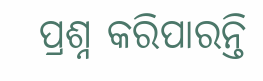ପ୍ରଶ୍ନ କରିପାରନ୍ତି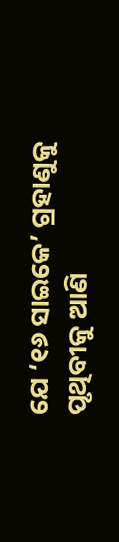ଯେ ‘୧୬ ସାଇକେ’ ଗ୍ରହାଣୁକୁ ପୃଥିବୀକୁ ଆଣି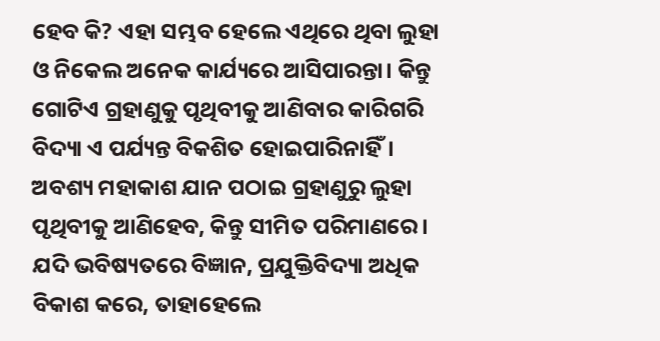ହେବ କି? ଏହା ସମ୍ଭବ ହେଲେ ଏଥିରେ ଥିବା ଲୁହା ଓ ନିକେଲ ଅନେକ କାର୍ଯ୍ୟରେ ଆସିପାରନ୍ତା। କିନ୍ତୁ ଗୋଟିଏ ଗ୍ରହାଣୁକୁ ପୃଥିବୀକୁ ଆଣିବାର କାରିଗରି ବିଦ୍ୟା ଏ ପର୍ଯ୍ୟନ୍ତ ବିକଶିତ ହୋଇପାରିନାହିଁ। ଅବଶ୍ୟ ମହାକାଶ ଯାନ ପଠାଇ ଗ୍ରହାଣୁରୁ ଲୁହା ପୃଥିବୀକୁ ଆଣିହେବ, କିନ୍ତୁ ସୀମିତ ପରିମାଣରେ। ଯଦି ଭବିଷ୍ୟତରେ ବିଜ୍ଞାନ, ପ୍ରଯୁକ୍ତିବିଦ୍ୟା ଅଧିକ ବିକାଶ କରେ, ତାହାହେଲେ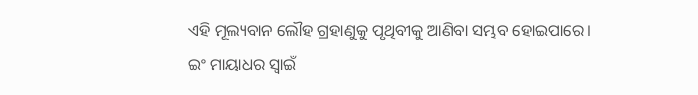ଏହି ମୂଲ୍ୟବାନ ଲୌହ ଗ୍ରହାଣୁକୁ ପୃଥିବୀକୁ ଆଣିବା ସମ୍ଭବ ହୋଇପାରେ।
ଇଂ ମାୟାଧର ସ୍ବାଇଁ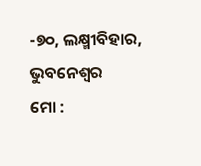-୭୦, ଲକ୍ଷ୍ମୀବିହାର, ଭୁବନେଶ୍ୱର
ମୋ :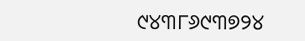୯୪୩୮୬୯୩୭୨୪